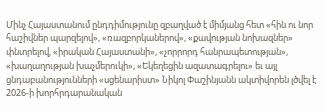Մինչ Հայաստանում ընդդիմությունը զբաղված է միմյանց հետ «հին ու նոր հաշիվներ պարզելով», «ռազբորկաներով», «քավության նոխազներ» փնտրելով, «իրական Հայաստանի», «չորրորդ հանրապետության», «խաղաղության խաչմերուկի», «Եկեղեցին ազատագրելու» եւ այլ ցնդաբանությունների «սցենարիստ» Նիկոլ Փաշինյանն ակտիվորեն լծվել է 2026-ի խորհրդարանական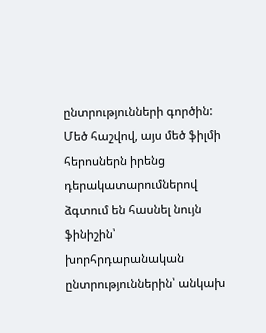ընտրությունների գործին:
Մեծ հաշվով, այս մեծ ֆիլմի հերոսներն իրենց դերակատարումներով ձգտում են հասնել նույն ֆինիշին՝ խորհրդարանական ընտրություններին՝ անկախ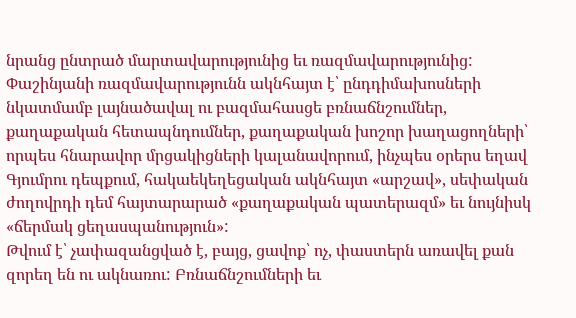նրանց ընտրած մարտավարությունից եւ ռազմավարությունից: Փաշինյանի ռազմավարությունն ակնհայտ է՝ ընդդիմախոսների նկատմամբ լայնածավալ ու բազմահասցե բռնաճնշումներ, քաղաքական հետապնդումներ, քաղաքական խոշոր խաղացողների՝ որպես հնարավոր մրցակիցների կալանավորում, ինչպես օրերս եղավ Գյումրու դեպքում, հակաեկեղեցական ակնհայտ «արշավ», սեփական ժողովրդի դեմ հայտարարած «քաղաքական պատերազմ» եւ նույնիսկ «ճերմակ ցեղասպանություն»:
Թվում է՝ չափազանցված է, բայց, ցավոք՝ ոչ, փաստերն առավել քան զորեղ են ու ակնառու: Բռնաճնշումների եւ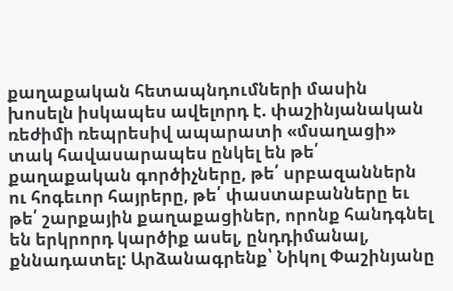քաղաքական հետապնդումների մասին խոսելն իսկապես ավելորդ է. փաշինյանական ռեժիմի ռեպրեսիվ ապարատի «մսաղացի» տակ հավասարապես ընկել են թե՛ քաղաքական գործիչները, թե՛ սրբազաններն ու հոգեւոր հայրերը, թե՛ փաստաբանները եւ թե՛ շարքային քաղաքացիներ, որոնք հանդգնել են երկրորդ կարծիք ասել, ընդդիմանալ, քննադատել: Արձանագրենք՝ Նիկոլ Փաշինյանը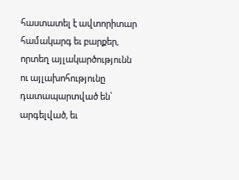հաստատել է ավտորիտար համակարգ եւ բարքեր, որտեղ այլակարծությունն ու այլախոհությունը դատապարտված են՝ արգելված, եւ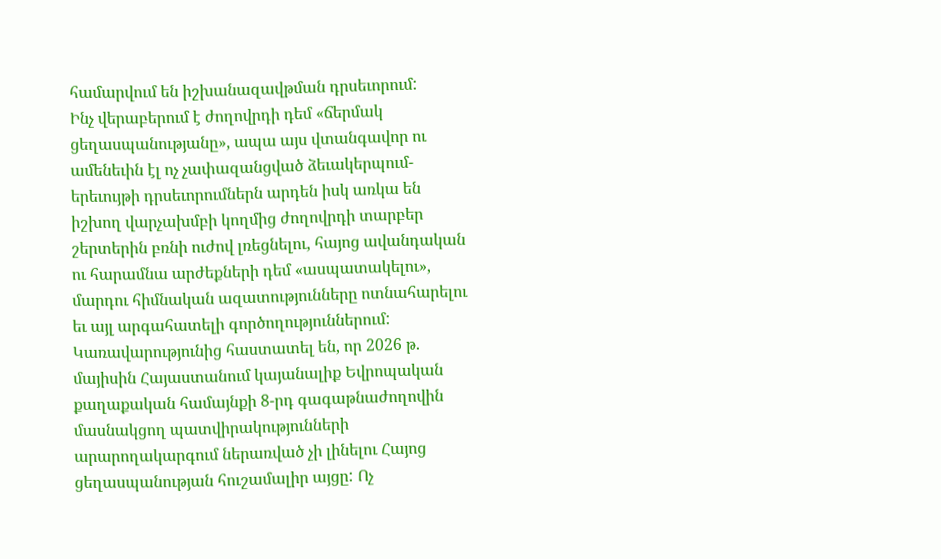համարվում են իշխանազավթման դրսեւորում:
Ինչ վերաբերում է ժողովրդի դեմ «ճերմակ ցեղասպանությանը», ապա այս վտանգավոր ու ամենեւին էլ ոչ չափազանցված ձեւակերպում-երեւույթի դրսեւորումներն արդեն իսկ առկա են իշխող վարչախմբի կողմից ժողովրդի տարբեր շերտերին բռնի ուժով լռեցնելու, հայոց ավանդական ու հարամնա արժեքների դեմ «ասպատակելու», մարդու հիմնական ազատությունները ոտնահարելու եւ այլ արգահատելի գործողություններում: Կառավարությունից հաստատել են, որ 2026 թ. մայիսին Հայաստանում կայանալիք Եվրոպական քաղաքական համայնքի 8-րդ գագաթնաժողովին մասնակցող պատվիրակությունների արարողակարգում ներառված չի լինելու Հայոց ցեղասպանության հուշամալիր այցը: Ոչ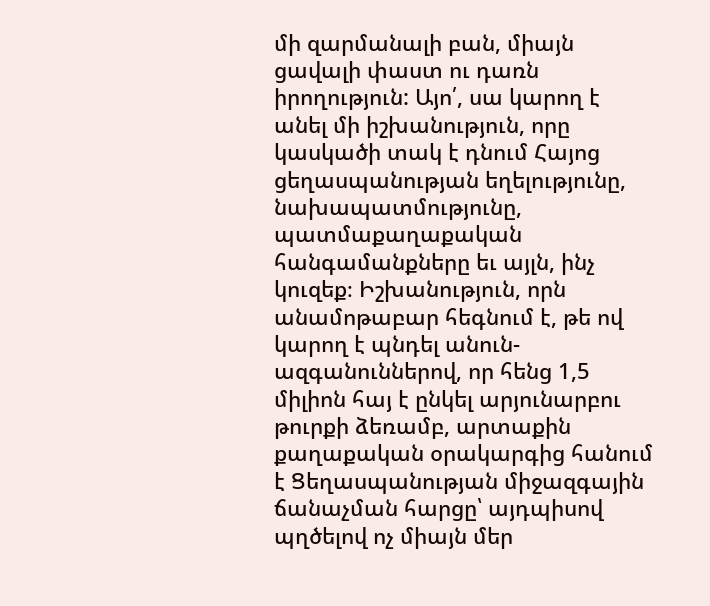մի զարմանալի բան, միայն ցավալի փաստ ու դառն իրողություն: Այո՛, սա կարող է անել մի իշխանություն, որը կասկածի տակ է դնում Հայոց ցեղասպանության եղելությունը, նախապատմությունը, պատմաքաղաքական հանգամանքները եւ այլն, ինչ կուզեք։ Իշխանություն, որն անամոթաբար հեգնում է, թե ով կարող է պնդել անուն-ազգանուններով, որ հենց 1,5 միլիոն հայ է ընկել արյունարբու թուրքի ձեռամբ, արտաքին քաղաքական օրակարգից հանում է Ցեղասպանության միջազգային ճանաչման հարցը՝ այդպիսով պղծելով ոչ միայն մեր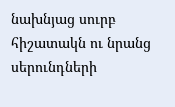նախնյաց սուրբ հիշատակն ու նրանց սերունդների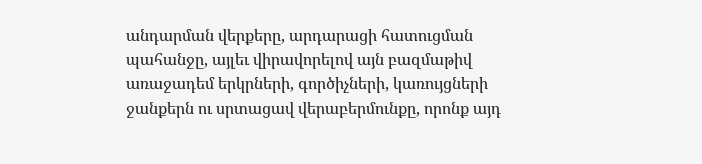անդարման վերքերը, արդարացի հատուցման պահանջը, այլեւ վիրավորելով այն բազմաթիվ առաջադեմ երկրների, գործիչների, կառույցների ջանքերն ու սրտացավ վերաբերմունքը, որոնք այդ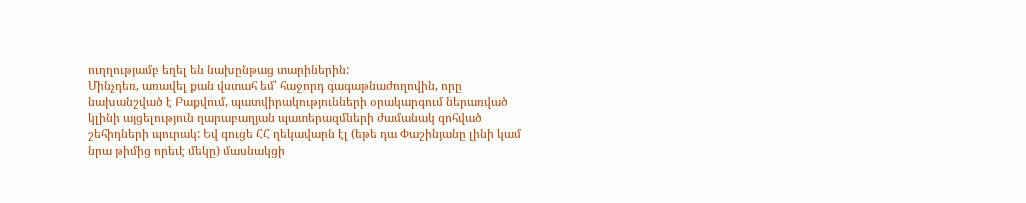ուղղությամբ եղել են նախընթաց տարիներին:
Մինչդեռ, առավել քան վստահ եմ՝ հաջորդ գագաթնաժողովին, որը նախանշված է Բաքվում, պատվիրակությունների օրակարգում ներառված կլինի այցելություն ղարաբաղյան պատերազմների ժամանակ զոհված շեհիդների պուրակ: Եվ գուցե ՀՀ ղեկավարն էլ (եթե դա Փաշինյանը լինի կամ նրա թիմից որեւէ մեկը) մասնակցի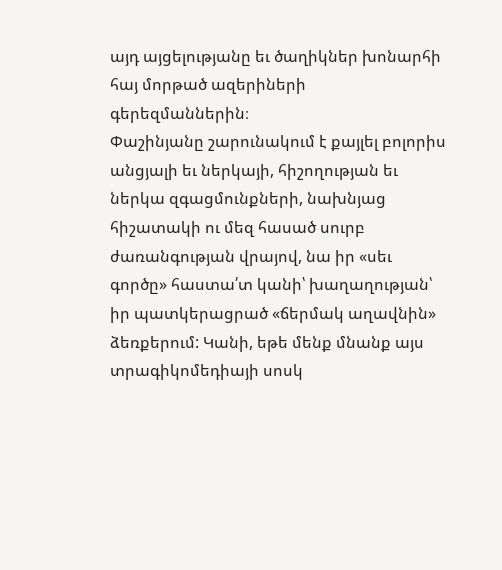այդ այցելությանը եւ ծաղիկներ խոնարհի հայ մորթած ազերիների գերեզմաններին։
Փաշինյանը շարունակում է քայլել բոլորիս անցյալի եւ ներկայի, հիշողության եւ ներկա զգացմունքների, նախնյաց հիշատակի ու մեզ հասած սուրբ ժառանգության վրայով, նա իր «սեւ գործը» հաստա՛տ կանի՝ խաղաղության՝ իր պատկերացրած «ճերմակ աղավնին» ձեռքերում: Կանի, եթե մենք մնանք այս տրագիկոմեդիայի սոսկ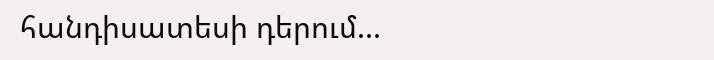հանդիսատեսի դերում...